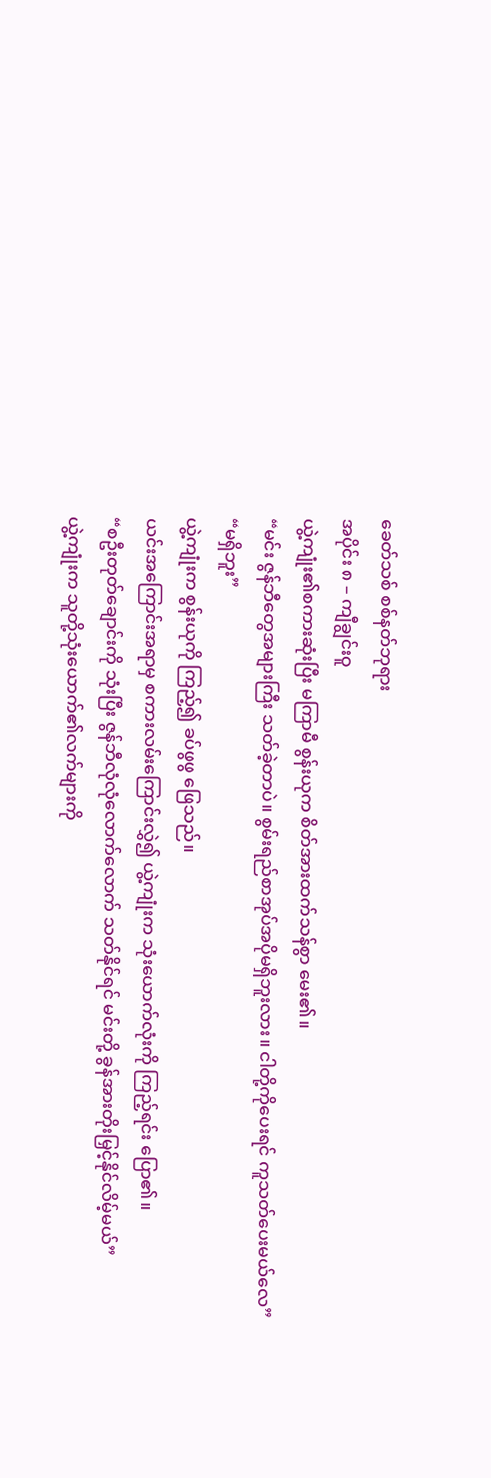ခေတ်သစ် စစ်နတ်ဘုရား
အပိုင်း ၈ – ကျီချွင်းဝူ
ယွဲ့ကျုံး၏စကားဆုံးပြီး မကြာမီ စွန်းယုက စိတ်အားထက်သန်စွာ မေး၏။
“မင်း ဇွန်ဘီတွေအများကြီး သတ်ခဲ့တာပဲ။ စွမ်းရည်စာအုပ်အပိုမရှိဘူးလား။ ငါတို့ကိုပေးရင် ကူသတ်ပေးမယ်လေ”
“မရှိဘူး”
ယွဲ့ကျုံးက စွန်းယုကို ကြည့်၍ ခပ်ဖွဖွ ဖြေသည်။
ယင်းအကြောင်းအရာမှ စကားလမ်းကြောင်းလွှဲ၍ ယွဲ့ကျုံးက သုံးယောက်လုံးကို ကြည့်ရင်း ပြော၏။
“စဦးတုတ်ချောင်းကို သုံးပြီး ဇွန်ဘီလုံလုံလောက်လောက် သတ်နိုင်ရင် မင်းတို့ ခွန်အားတိုးမြှင့်နိုင်လိမ့်မယ်”
ယွဲ့ကျုံးက သူတို့သုံးယောက်၏လက်များကို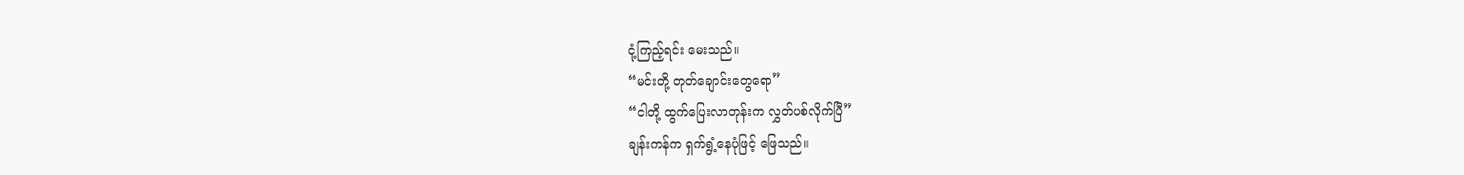ငုံ့ကြည့်ရင်း မေးသည်။
“မင်းတို့ တုတ်ချောင်းတွေရော”
“ငါတို့ ထွက်ပြေးလာတုန်းက လွှတ်ပစ်လိုက်ပြီ”
ချန်းကန်က ရှက်ရွံ့နေပုံဖြင့် ဖြေသည်။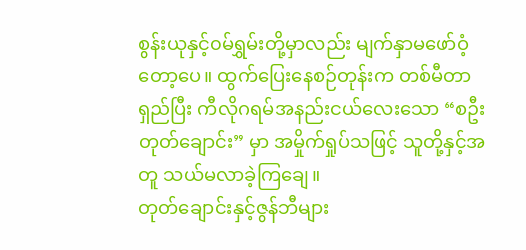စွန်းယုနှင့်၀မ်ရွှမ်းတို့မှာလည်း မျက်နှာမဖော်ဝံ့တော့ပေ။ ထွက်ပြေးနေစဉ်တုန်းက တစ်မီတာရှည်ပြီး ကီလိုဂရမ်အနည်းငယ်လေးသော “စဦးတုတ်ချောင်း” မှာ အမှိုက်ရှုပ်သဖြင့် သူတို့နှင့်အတူ သယ်မလာခဲ့ကြချေ။
တုတ်ချောင်းနှင့်ဇွန်ဘီများ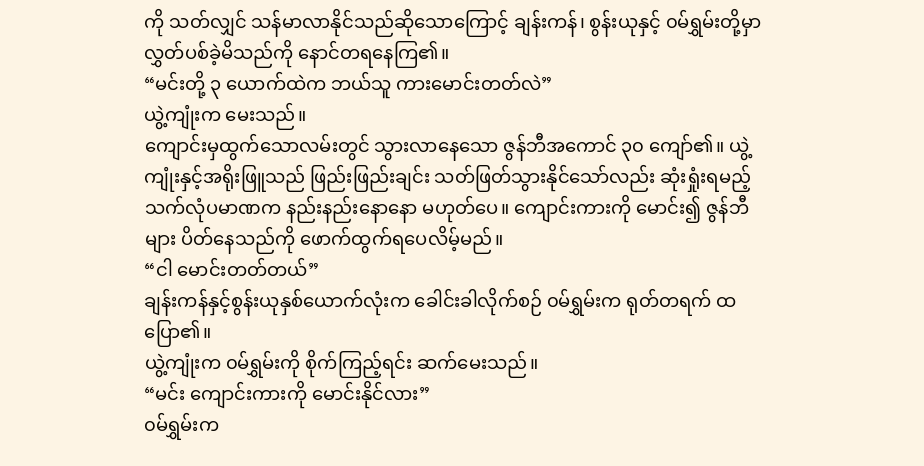ကို သတ်လျှင် သန်မာလာနိုင်သည်ဆိုသောကြောင့် ချန်းကန်၊ စွန်းယုနှင့် ၀မ်ရွှမ်းတို့မှာ လွှတ်ပစ်ခဲ့မိသည်ကို နောင်တရနေကြ၏။
“မင်းတို့ ၃ ယောက်ထဲက ဘယ်သူ ကားမောင်းတတ်လဲ”
ယွဲ့ကျုံးက မေးသည်။
ကျောင်းမှထွက်သောလမ်းတွင် သွားလာနေသော ဇွန်ဘီအကောင် ၃၀ ကျော်၏။ ယွဲ့ကျုံးနှင့်အရိုးဖြူသည် ဖြည်းဖြည်းချင်း သတ်ဖြတ်သွားနိုင်သော်လည်း ဆုံးရှုံးရမည့် သက်လုံပမာဏက နည်းနည်းနောနော မဟုတ်ပေ။ ကျောင်းကားကို မောင်း၍ ဇွန်ဘီများ ပိတ်နေသည်ကို ဖောက်ထွက်ရပေလိမ့်မည်။
“ငါ မောင်းတတ်တယ်”
ချန်းကန်နှင့်စွန်းယုနှစ်ယောက်လုံးက ခေါင်းခါလိုက်စဉ် ၀မ်ရွှမ်းက ရုတ်တရက် ထပြော၏။
ယွဲ့ကျုံးက ၀မ်ရွှမ်းကို စိုက်ကြည့်ရင်း ဆက်မေးသည်။
“မင်း ကျောင်းကားကို မောင်းနိုင်လား”
၀မ်ရွှမ်းက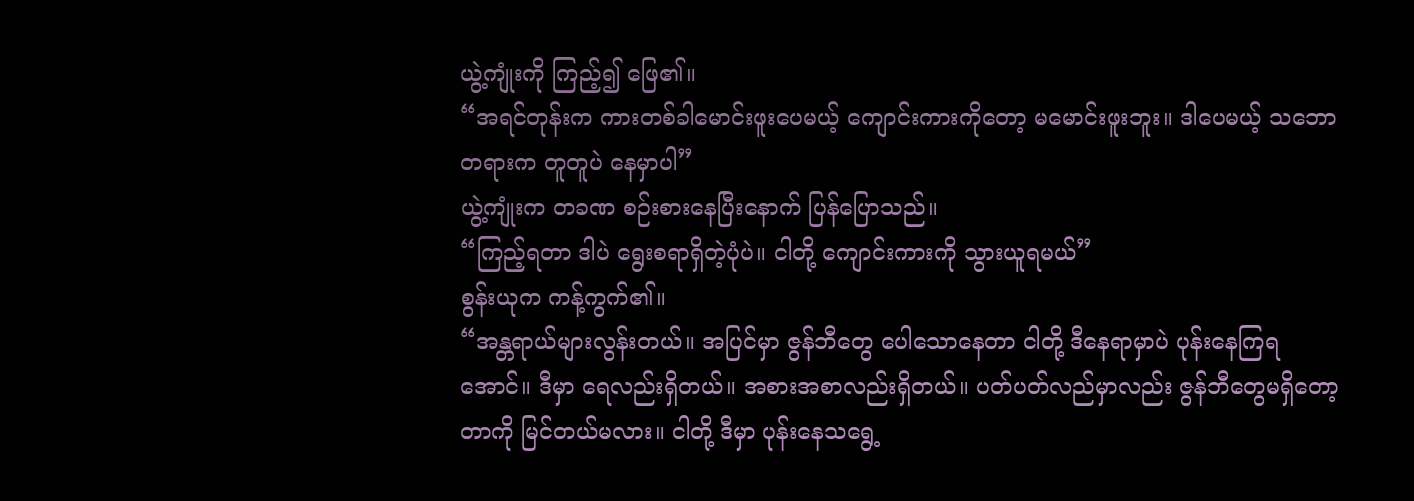ယွဲ့ကျုံးကို ကြည့်၍ ဖြေ၏။
“အရင်တုန်းက ကားတစ်ခါမောင်းဖူးပေမယ့် ကျောင်းကားကိုတော့ မမောင်းဖူးဘူး။ ဒါပေမယ့် သဘောတရားက တူတူပဲ နေမှာပါ”
ယွဲ့ကျုံးက တခဏ စဉ်းစားနေပြီးနောက် ပြန်ပြောသည်။
“ကြည့်ရတာ ဒါပဲ ရွေးစရာရှိတဲ့ပုံပဲ။ ငါတို့ ကျောင်းကားကို သွားယူရမယ်”
စွန်းယုက ကန့်ကွက်၏။
“အန္တရာယ်များလွန်းတယ်။ အပြင်မှာ ဇွန်ဘီတွေ ပေါသောနေတာ ငါတို့ ဒီနေရာမှာပဲ ပုန်းနေကြရအောင်။ ဒီမှာ ရေလည်းရှိတယ်။ အစားအစာလည်းရှိတယ်။ ပတ်ပတ်လည်မှာလည်း ဇွန်ဘီတွေမရှိတော့တာကို မြင်တယ်မလား။ ငါတို့ ဒီမှာ ပုန်းနေသရွေ့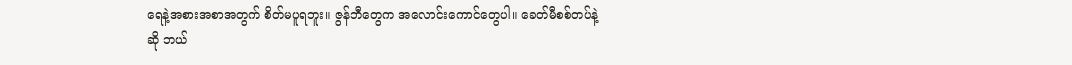ရေနဲ့အစားအစာအတွက် စိတ်မပူရဘူး။ ဇွန်ဘီတွေက အလောင်းကောင်တွေပါ။ ခေတ်မီစစ်တပ်နဲ့ဆို ဘယ်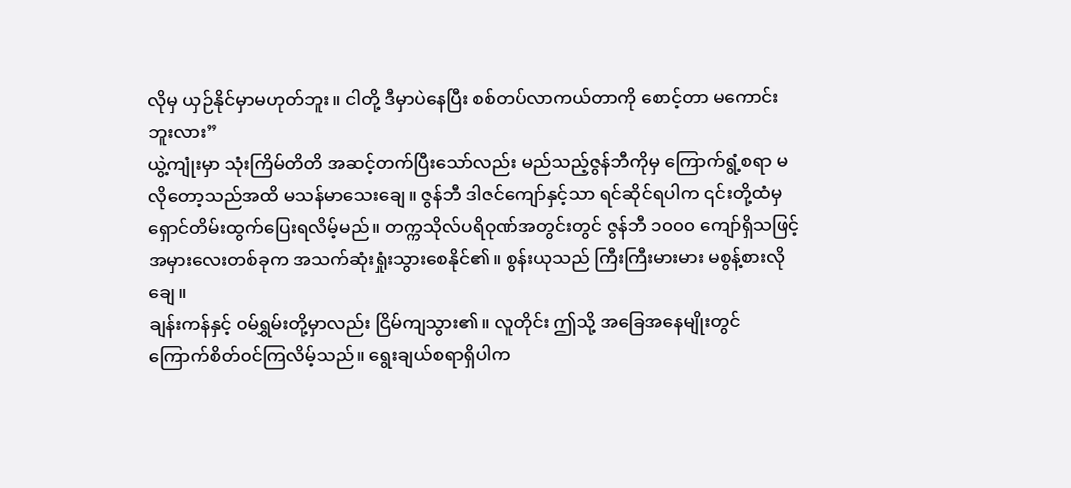လိုမှ ယှဉ်နိုင်မှာမဟုတ်ဘူး။ ငါတို့ ဒီမှာပဲနေပြီး စစ်တပ်လာကယ်တာကို စောင့်တာ မကောင်းဘူးလား”
ယွဲ့ကျုံးမှာ သုံးကြိမ်တိတိ အဆင့်တက်ပြီးသော်လည်း မည်သည့်ဇွန်ဘီကိုမှ ကြောက်ရွံ့စရာ မလိုတော့သည်အထိ မသန်မာသေးချေ။ ဇွန်ဘီ ဒါဇင်ကျော်နှင့်သာ ရင်ဆိုင်ရပါက ၎င်းတို့ထံမှ ရှောင်တိမ်းထွက်ပြေးရလိမ့်မည်။ တက္ကသိုလ်ပရိဝုဏ်အတွင်းတွင် ဇွန်ဘီ ၁၀၀၀ ကျော်ရှိသဖြင့် အမှားလေးတစ်ခုက အသက်ဆုံးရှုံးသွားစေနိုင်၏။ စွန်းယုသည် ကြီးကြီးမားမား မစွန့်စားလိုချေ။
ချန်းကန်နှင့် ၀မ်ရွှမ်းတို့မှာလည်း ငြိမ်ကျသွား၏။ လူတိုင်း ဤသို့ အခြေအနေမျိုးတွင် ကြောက်စိတ်၀င်ကြလိမ့်သည်။ ရွေးချယ်စရာရှိပါက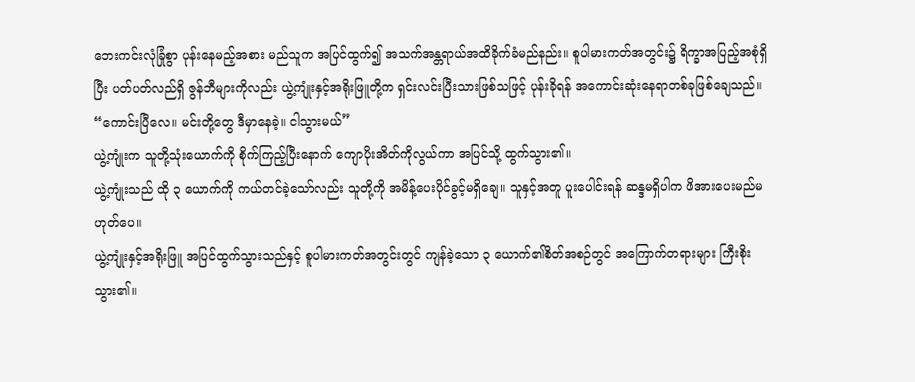ဘေးကင်းလုံခြုံစွာ ပုန်းနေမည့်အစား မည်သူက အပြင်ထွက်၍ အသက်အန္တရာယ်အထိခိုက်ခံမည်နည်း။ စူပါမားကတ်အတွင်း၌ ရိက္ခာအပြည့်အစုံရှိပြီး ပတ်ပတ်လည်ရှိ ဇွန်ဘီများကိုလည်း ယွဲ့ကျုံးနှင့်အရိုးဖြူတို့က ရှင်းလင်းပြီးသားဖြစ်သဖြင့် ပုန်းခိုရန် အကောင်းဆုံးနေရာတစ်ခုဖြစ်ချေသည်။
“ကောင်းပြီလေ။ မင်းတို့တွေ ဒီမှာနေခဲ့။ ငါသွားမယ်”
ယွဲ့ကျုံးက သူတို့သုံးယောက်ကို စိုက်ကြည့်ပြီးနောက် ကျောပိုးအိတ်ကိုလွယ်ကာ အပြင်သို့ ထွက်သွား၏။
ယွဲ့ကျုံးသည် ထို ၃ ယောက်ကို ကယ်တင်ခဲ့သော်လည်း သူတို့ကို အမိန့်ပေးပိုင်ခွင့်မရှိချေ။ သူနှင့်အတူ ပူးပေါင်းရန် ဆန္ဒမရှိပါက ဖိအားပေးမည်မဟုတ်ပေ။
ယွဲ့ကျုံးနှင့်အရိုးဖြူ အပြင်ထွက်သွားသည်နှင့် စူပါမားကတ်အတွင်းတွင် ကျန်ခဲ့သော ၃ ယောက်၏စိတ်အစဉ်တွင် အကြောက်တရားများ ကြီးစိုးသွား၏။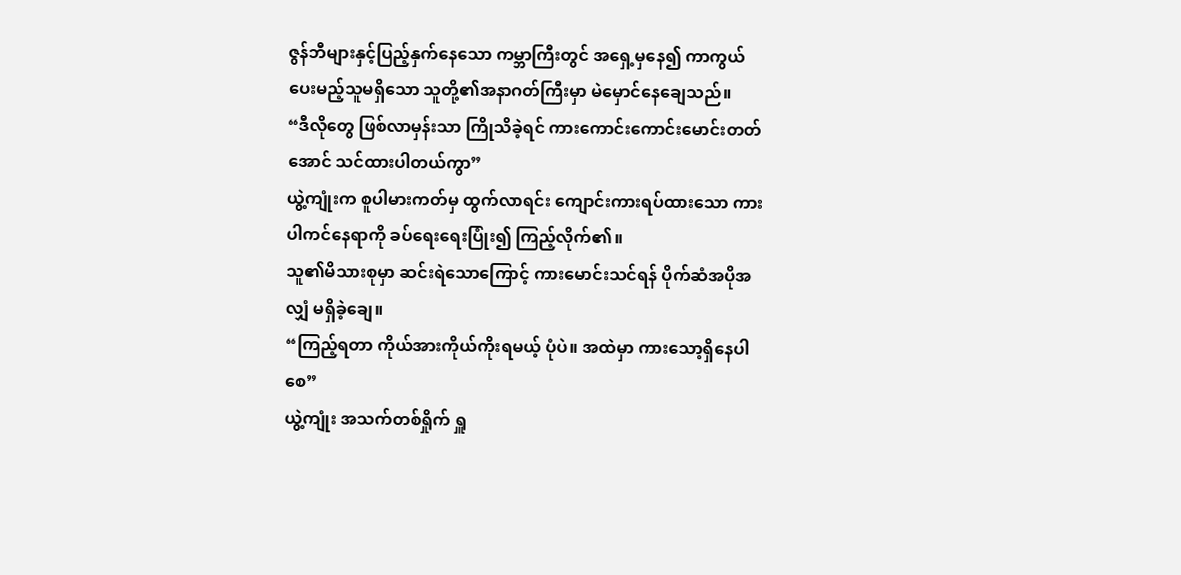ဇွန်ဘီများနှင့်ပြည့်နှက်နေသော ကမ္ဘာကြီးတွင် အရှေ့မှနေ၍ ကာကွယ်ပေးမည့်သူမရှိသော သူတို့၏အနာဂတ်ကြီးမှာ မဲမှောင်နေချေသည်။
“ဒီလိုတွေ ဖြစ်လာမှန်းသာ ကြိုသိခဲ့ရင် ကားကောင်းကောင်းမောင်းတတ်အောင် သင်ထားပါတယ်ကွာ”
ယွဲ့ကျုံးက စူပါမားကတ်မှ ထွက်လာရင်း ကျောင်းကားရပ်ထားသော ကားပါကင်နေရာကို ခပ်ရေးရေးပြုံး၍ ကြည့်လိုက်၏။
သူ၏မိသားစုမှာ ဆင်းရဲသောကြောင့် ကားမောင်းသင်ရန် ပိုက်ဆံအပိုအလျှံ မရှိခဲ့ချေ။
“ကြည့်ရတာ ကိုယ်အားကိုယ်ကိုးရမယ့် ပုံပဲ။ အထဲမှာ ကားသော့ရှိနေပါစေ”
ယွဲ့ကျုံး အသက်တစ်ရှိုက် ရှူ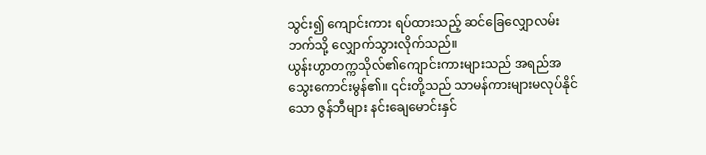သွင်း၍ ကျောင်းကား ရပ်ထားသည့် ဆင်ခြေလျှောလမ်းဘက်သို့ လျှောက်သွားလိုက်သည်။
ယွန်းဟွာတက္ကသိုလ်၏ကျောင်းကားများသည် အရည်အသွေးကောင်းမွန်၏။ ၎င်းတို့သည် သာမန်ကားများမလုပ်နိုင်သော ဇွန်ဘီများ နင်းချေမောင်းနှင်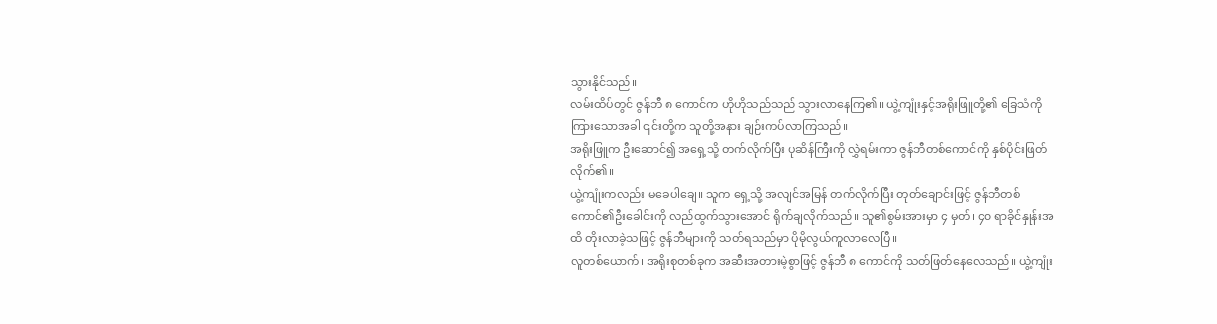သွားနိုင်သည်။
လမ်းထိပ်တွင် ဇွန်ဘီ ၈ ကောင်က ဟိုဟိုသည်သည် သွားလာနေကြ၏။ ယွဲ့ကျုံးနှင့်အရိုးဖြူတို့၏ ခြေသံကို ကြားသောအခါ ၎င်းတို့က သူတို့အနား ချဉ်းကပ်လာကြသည်။
အရိုးဖြူက ဦးဆောင်၍ အရှေ့သို့ တက်လိုက်ပြီး ပုဆိန်ကြီးကို လွှဲရမ်းကာ ဇွန်ဘီတစ်ကောင်ကို နှစ်ပိုင်းဖြတ်လိုက်၏။
ယွဲ့ကျုံးကလည်း မခေပါချေ။ သူက ရှေ့သို့ အလျင်အမြန် တက်လိုက်ပြီး တုတ်ချောင်းဖြင့် ဇွန်ဘီတစ်ကောင်၏ဦးခေါင်းကို လည်ထွက်သွားအောင် ရိုက်ချလိုက်သည်။ သူ၏စွမ်းအားမှာ ၄ မှတ်၊ ၄၀ ရာခိုင်နှုန်းအထိ တိုးလာခဲ့သဖြင့် ဇွန်ဘီများကို သတ်ရသည်မှာ ပိုမိုလွယ်ကူလာလေပြီ။
လူတစ်ယောက်၊ အရိုးစုတစ်ခုက အဆီးအတားမဲ့စွာဖြင့် ဇွန်ဘီ ၈ ကောင်ကို သတ်ဖြတ်နေလေသည်။ ယွဲ့ကျုံး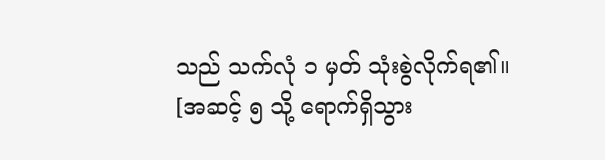သည် သက်လုံ ၁ မှတ် သုံးစွဲလိုက်ရ၏။
[အဆင့် ၅ သို့ ရောက်ရှိသွား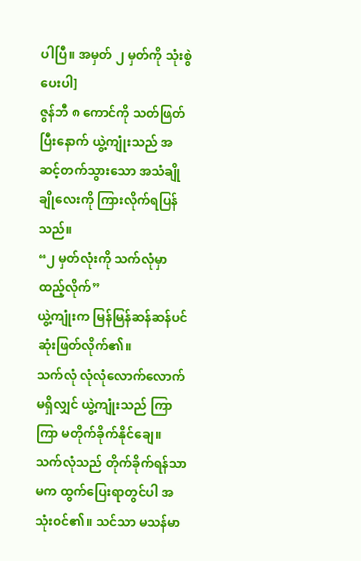ပါပြီ။ အမှတ် ၂ မှတ်ကို သုံးစွဲပေးပါ]
ဇွန်ဘီ ၈ ကောင်ကို သတ်ဖြတ်ပြီးနောက် ယွဲ့ကျုံးသည် အဆင့်တက်သွားသော အသံချိုချိုလေးကို ကြားလိုက်ရပြန်သည်။
“၂ မှတ်လုံးကို သက်လုံမှာ ထည့်လိုက်”
ယွဲ့ကျုံးက မြန်မြန်ဆန်ဆန်ပင် ဆုံးဖြတ်လိုက်၏။
သက်လုံ လုံလုံလောက်လောက် မရှိလျှင် ယွဲ့ကျုံးသည် ကြာကြာ မတိုက်ခိုက်နိုင်ချေ။ သက်လုံသည် တိုက်ခိုက်ရန်သာမက ထွက်ပြေးရာတွင်ပါ အသုံး၀င်၏။ သင်သာ မသန်မာ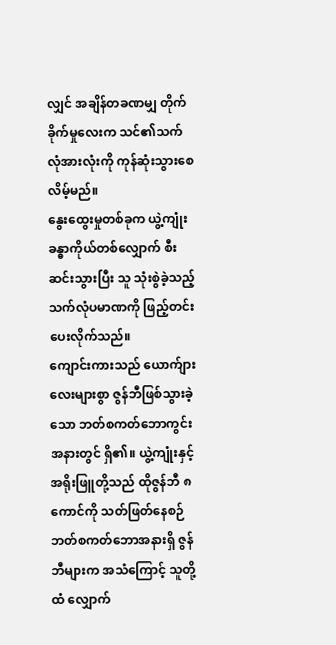လျှင် အချိန်တခဏမျှ တိုက်ခိုက်မှုလေးက သင်၏သက်လုံအားလုံးကို ကုန်ဆုံးသွားစေလိမ့်မည်။
နွေးထွေးမှုတစ်ခုက ယွဲ့ကျုံးခန္ဓာကိုယ်တစ်လျှောက် စီးဆင်းသွားပြီး သူ သုံးစွဲခဲ့သည့် သက်လုံပမာဏကို ဖြည့်တင်းပေးလိုက်သည်။
ကျောင်းကားသည် ယောက်ျားလေးများစွာ ဇွန်ဘီဖြစ်သွားခဲ့သော ဘတ်စကတ်ဘောကွင်းအနားတွင် ရှိ၏။ ယွဲ့ကျုံးနှင့်အရိုးဖြူတို့သည် ထိုဇွန်ဘီ ၈ ကောင်ကို သတ်ဖြတ်နေစဉ် ဘတ်စကတ်ဘောအနားရှိ ဇွန်ဘီများက အသံကြောင့် သူတို့ထံ လျှောက်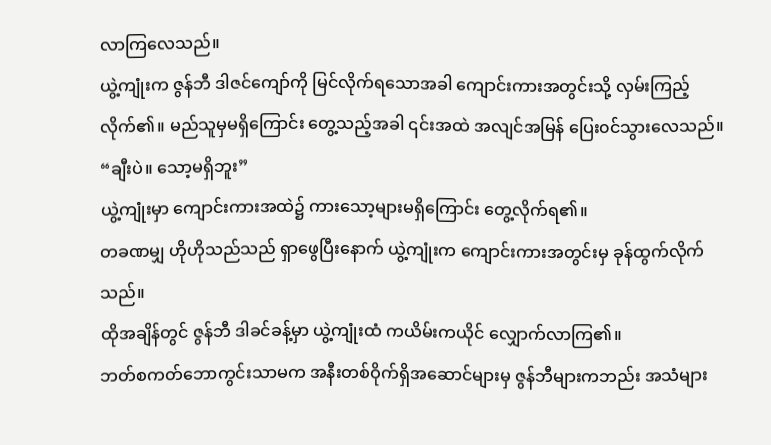လာကြလေသည်။
ယွဲ့ကျုံးက ဇွန်ဘီ ဒါဇင်ကျော်ကို မြင်လိုက်ရသောအခါ ကျောင်းကားအတွင်းသို့ လှမ်းကြည့်လိုက်၏။ မည်သူမှမရှိကြောင်း တွေ့သည့်အခါ ၎င်းအထဲ အလျင်အမြန် ပြေး၀င်သွားလေသည်။
“ချီးပဲ။ သော့မရှိဘူး”
ယွဲ့ကျုံးမှာ ကျောင်းကားအထဲ၌ ကားသော့များမရှိကြောင်း တွေ့လိုက်ရ၏။
တခဏမျှ ဟိုဟိုသည်သည် ရှာဖွေပြီးနောက် ယွဲ့ကျုံးက ကျောင်းကားအတွင်းမှ ခုန်ထွက်လိုက်သည်။
ထိုအချိန်တွင် ဇွန်ဘီ ဒါခင်ခန့်မှာ ယွဲ့ကျုံးထံ ကယိမ်းကယိုင် လျှောက်လာကြ၏။
ဘတ်စကတ်ဘောကွင်းသာမက အနီးတစ်ဝိုက်ရှိအဆောင်များမှ ဇွန်ဘီများကဘည်း အသံများ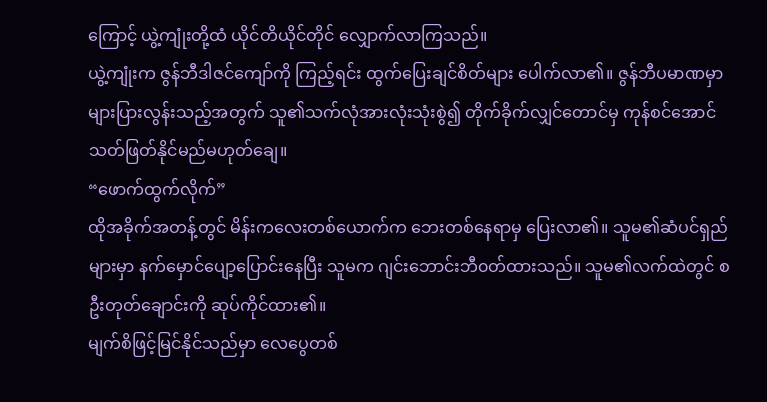ကြောင့် ယွဲ့ကျုံးတို့ထံ ယိုင်တိယိုင်တိုင် လျှောက်လာကြသည်။
ယွဲ့ကျုံးက ဇွန်ဘီဒါဇင်ကျော်ကို ကြည့်ရင်း ထွက်ပြေးချင်စိတ်များ ပေါက်လာ၏။ ဇွန်ဘီပမာဏမှာ များပြားလွန်းသည့်အတွက် သူ၏သက်လုံအားလုံးသုံးစွဲ၍ တိုက်ခိုက်လျှင်တောင်မှ ကုန်စင်အောင် သတ်ဖြတ်နိုင်မည်မဟုတ်ချေ။
“ဖောက်ထွက်လိုက်”
ထိုအခိုက်အတန့်တွင် မိန်းကလေးတစ်ယောက်က ဘေးတစ်နေရာမှ ပြေးလာ၏။ သူမ၏ဆံပင်ရှည်များမှာ နက်မှောင်ပျော့ပြောင်းနေပြီး သူမက ဂျင်းဘောင်းဘီ၀တ်ထားသည်။ သူမ၏လက်ထဲတွင် စဦးတုတ်ချောင်းကို ဆုပ်ကိုင်ထား၏။
မျက်စိဖြင့်မြင်နိုင်သည်မှာ လေပွေတစ်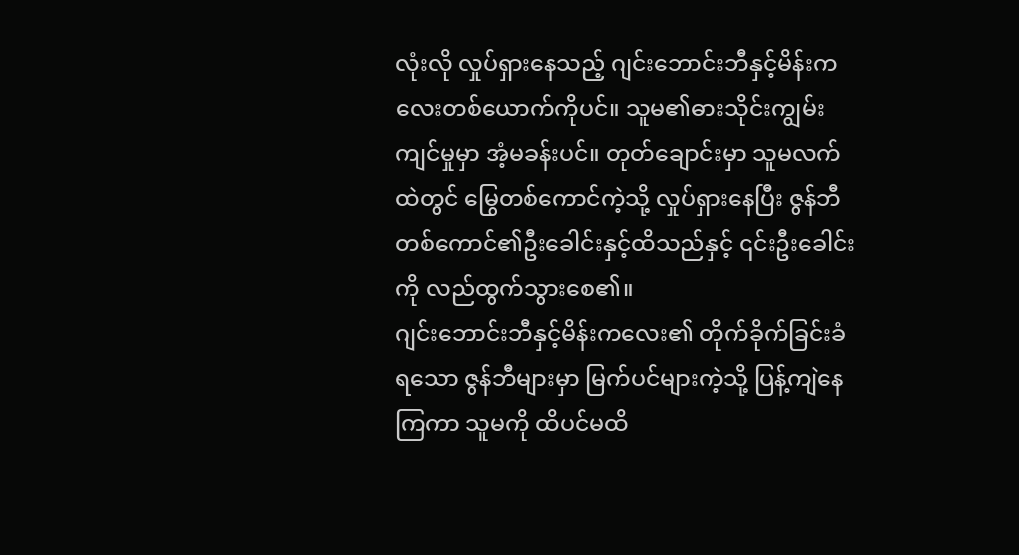လုံးလို လှုပ်ရှားနေသည့် ဂျင်းဘောင်းဘီနှင့်မိန်းကလေးတစ်ယောက်ကိုပင်။ သူမ၏ဓားသိုင်းကျွမ်းကျင်မှုမှာ အံ့မခန်းပင်။ တုတ်ချောင်းမှာ သူမလက်ထဲတွင် မြွေတစ်ကောင်ကဲ့သို့ လှုပ်ရှားနေပြီး ဇွန်ဘီတစ်ကောင်၏ဦးခေါင်းနှင့်ထိသည်နှင့် ၎င်းဦးခေါင်းကို လည်ထွက်သွားစေ၏။
ဂျင်းဘောင်းဘီနှင့်မိန်းကလေး၏ တိုက်ခိုက်ခြင်းခံရသော ဇွန်ဘီများမှာ မြက်ပင်များကဲ့သို့ ပြန့်ကျဲနေကြကာ သူမကို ထိပင်မထိ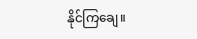နိုင်ကြချေ။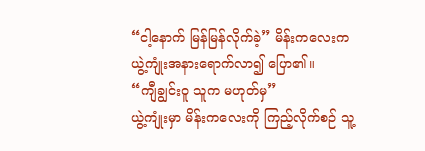“ငါ့နောက် မြန်မြန်လိုက်ခဲ့” မိန်းကလေးက ယွဲ့ကျုံးအနားရောက်လာ၍ ပြော၏။
“ကျီချွင်းဝူ သူက မဟုတ်မှ”
ယွဲ့ကျုံးမှာ မိန်းကလေးကို ကြည့်လိုက်စဉ် သူ့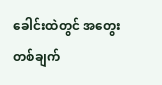ခေါင်းထဲတွင် အတွေးတစ်ချက်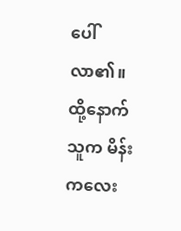ပေါ်လာ၏။ ထို့နောက် သူက မိန်းကလေး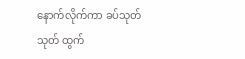နောက်လိုက်ကာ ခပ်သုတ်သုတ် ထွက်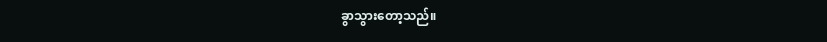ခွာသွားတော့သည်။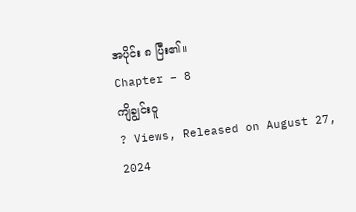အပိုင်း ၈ ပြီး၏။
Chapter – 8
ကျိချွင်း၀ူ
? Views, Released on August 27, 2024